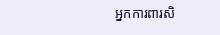អ្នកការពារសិ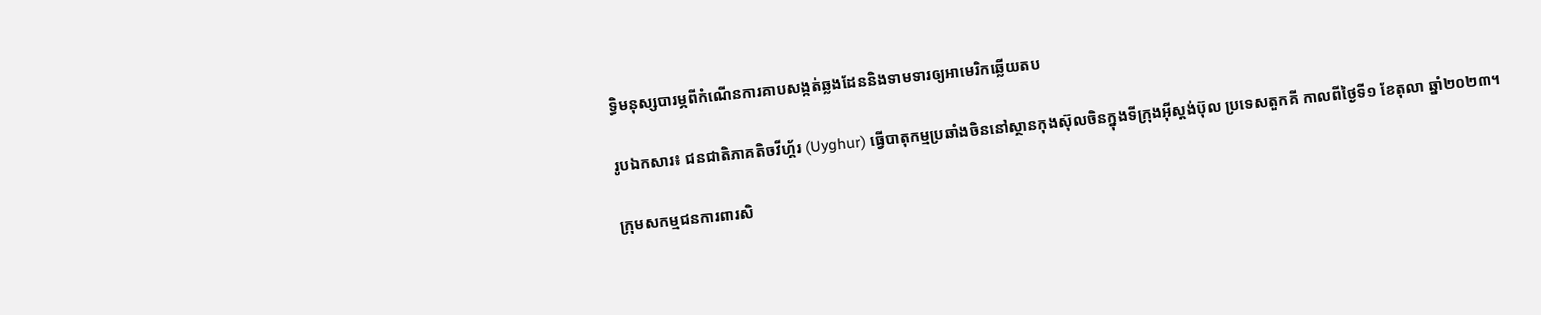ទ្ធិមនុស្សបារម្ភពីកំណើនការគាបសង្កត់ឆ្លងដែននិងទាមទារឲ្យអាមេរិកឆ្លើយតប

រូបឯកសារ៖ ជនជាតិភាគតិចវីហ្គ័រ (Uyghur) ធ្វើបាតុកម្មប្រឆាំងចិននៅស្ថានកុងស៊ុលចិនក្នុងទីក្រុងអ៊ីស្តង់ប៊ុល ប្រទេសតួកគី កាលពីថ្ងៃទី១ ខែតុលា ឆ្នាំ២០២៣។

ក្រុមសកម្មជនការពារសិ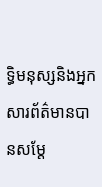ទ្ធិមនុស្សនិងអ្នកសារព័ត៌មានបានសម្តែ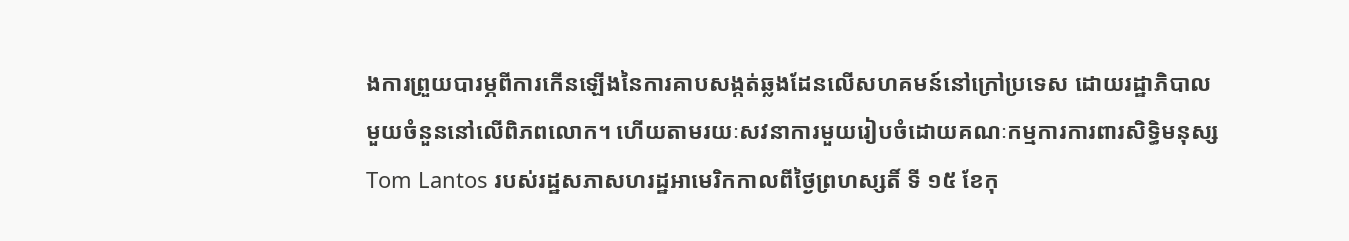ងការព្រួយបារម្ភពីការកើនឡើងនៃការគាបសង្កត់ឆ្លងដែនលើសហគមន៍នៅក្រៅប្រទេស ដោយរដ្ឋាភិបាលមួយចំនួននៅលើពិភពលោក។ ហើយតាមរយៈសវនាការមួយរៀបចំដោយគណៈកម្មការការពារសិទ្ធិមនុស្ស Tom Lantos របស់រដ្ឋសភាសហរដ្ឋអាមេរិកកាលពីថ្ងៃព្រហស្សតិ៍ ទី ១៥ ខែកុ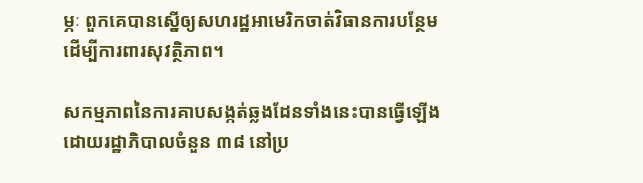ម្ភៈ ពួកគេបានស្នើឲ្យសហរដ្ឋអាមេរិកចាត់វិធានការបន្ថែមដើម្បីការពារសុវត្ថិភាព។

សកម្មភាពនៃការគាបសង្កត់ឆ្លងដែនទាំងនេះបានធ្វើឡើងដោយរដ្ឋាភិបាលចំនួន ៣៨ នៅប្រ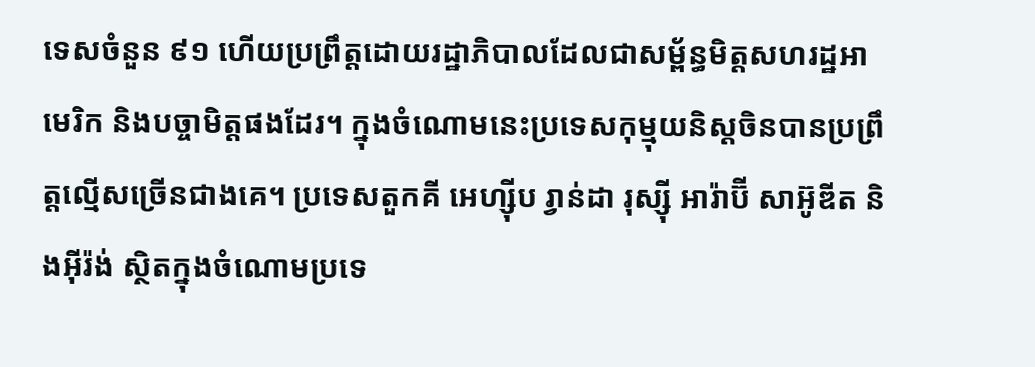ទេសចំនួន ៩១ ហើយប្រព្រឹត្តដោយរដ្ឋាភិបាលដែលជាសម្ព័ន្ធមិត្តសហរដ្ឋអាមេរិក និងបច្ចាមិត្តផងដែរ។ ក្នុងចំណោមនេះប្រទេសកុម្មុយនិស្តចិនបានប្រព្រឹត្តល្មើសច្រើនជាងគេ។ ប្រទេសតួកគី អេហ្ស៊ីប រ្វាន់ដា រុស្ស៊ី អារ៉ាប៊ី សាអ៊ូឌីត និងអ៊ីរ៉ង់ ស្ថិតក្នុងចំណោមប្រទេ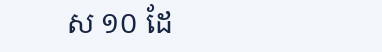ស ១០ ដែ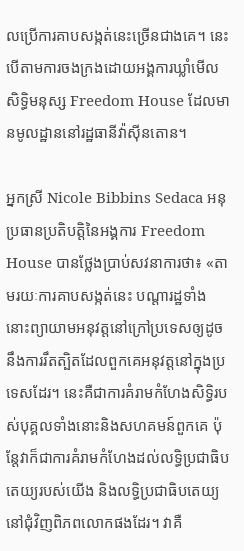លប្រើការគាបសង្កត់នេះច្រើនជាងគេ។ នេះបើតាមការចងក្រងដោយអង្គការឃ្លាំមើលសិទ្ធិមនុស្ស Freedom House ដែលមានមូលដ្ឋាននៅរដ្ឋធានីវ៉ាស៊ីនតោន។

អ្នកស្រី Nicole Bibbins Sedaca អនុប្រធានប្រតិបត្តិនៃអង្គការ Freedom House បានថ្លែងប្រាប់សវនាការថា៖ «តាមរយៈការគាបសង្កត់នេះ បណ្តារដ្ឋទាំងនោះព្យាយាមអនុវត្តនៅក្រៅប្រទេសឲ្យដូចនឹងការរឹតត្បិតដែលពួកគេអនុវត្តនៅក្នុងប្រទេសដែរ។ នេះគឺជាការគំរាមកំហែងសិទ្ធិរបស់បុគ្គលទាំងនោះនិងសហគមន៍ពួកគេ ប៉ុន្តែវាក៏ជាការគំរាមកំហែងដល់លទ្ធិប្រជាធិបតេយ្យរបស់យើង និងលទ្ធិប្រជាធិបតេយ្យនៅជុំវិញពិភពលោកផងដែរ។ វាគឺ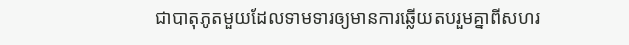ជាបាតុភូតមួយដែលទាមទារឲ្យមានការឆ្លើយតបរួមគ្នាពីសហរ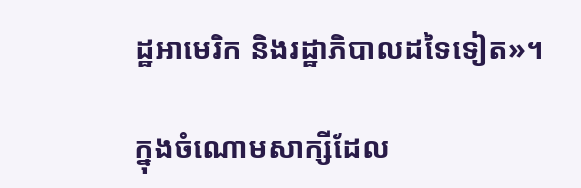ដ្ឋអាមេរិក និងរដ្ឋាភិបាលដទៃទៀត»។

ក្នុងចំណោមសាក្សីដែល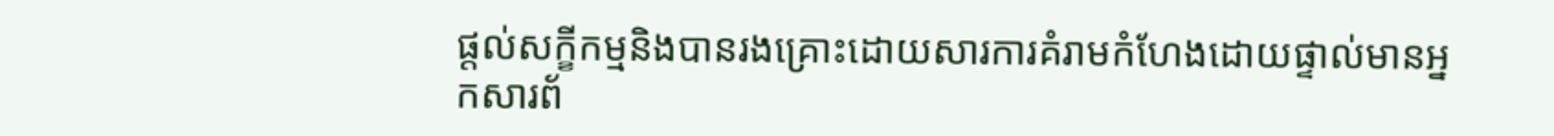ផ្តល់សក្ខីកម្មនិងបានរងគ្រោះដោយសារការគំរាមកំហែងដោយផ្ទាល់មានអ្នកសារព័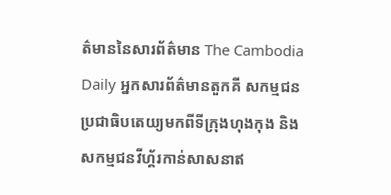ត៌មាននៃសារព័ត៌មាន The Cambodia Daily អ្នកសារព័ត៌មានតួកគី សកម្មជនប្រជាធិបតេយ្យមកពីទីក្រុងហុងកុង និងសកម្មជនវីហ្គ័រកាន់សាសនាឥ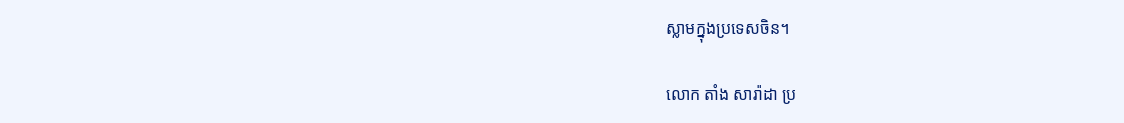ស្លាមក្នុងប្រទេសចិន។

លោក តាំង សារ៉ាដា ប្រ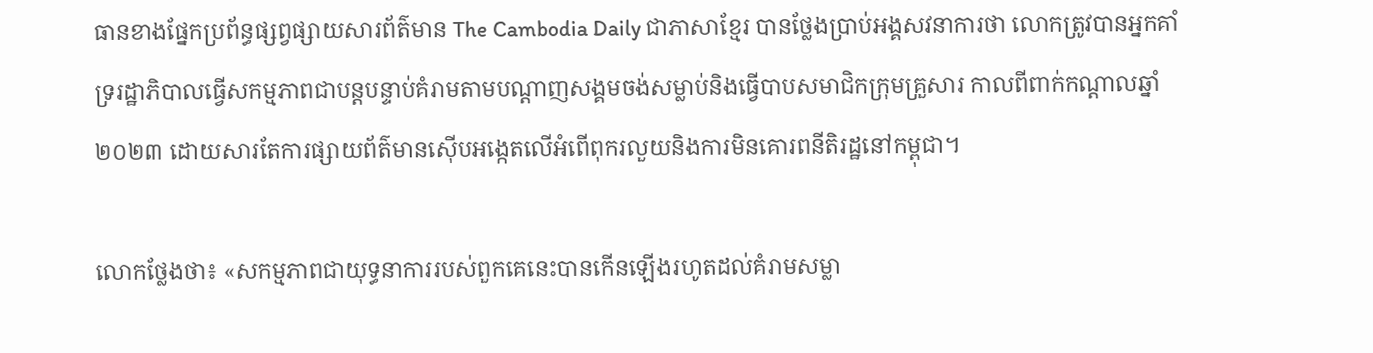ធានខាងផ្នែកប្រព័ន្ធផ្សព្វផ្សាយសារព័ត៌មាន The Cambodia Daily ជាភាសាខ្មែរ បានថ្លែងប្រាប់អង្គសវនាការថា លោកត្រូវបានអ្នកគាំទ្ររដ្ឋាភិបាលធ្វើសកម្មភាពជាបន្តបន្ទាប់គំរាមតាមបណ្តាញសង្គមចង់សម្លាប់និងធ្វើបាបសមាជិកក្រុមគ្រួសារ កាលពីពាក់កណ្តាលឆ្នាំ ២០២៣ ដោយសារតែការផ្សាយព័ត៌មានស៊ើបអង្កេតលើអំពើពុករលួយនិងការមិនគោរពនីតិរដ្ឋនៅកម្ពុជា។

លោកថ្លែងថា៖ «សកម្មភាពជាយុទ្ធនាការរបស់ពួកគេនេះបានកើនឡើងរហូតដល់គំរាមសម្លា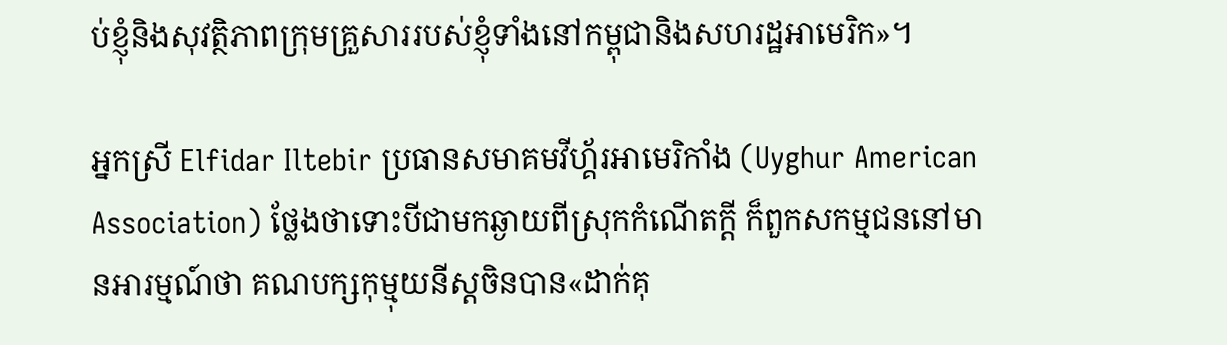ប់ខ្ញុំនិងសុវត្ថិភាពក្រុមគ្រួសាររបស់ខ្ញុំទាំងនៅកម្ពុជានិងសហរដ្ឋអាមេរិក»។

អ្នកស្រី Elfidar Iltebir ប្រធានសមាគមវីហ្គ័រអាមេរិកាំង (Uyghur American Association) ថ្លែងថាទោះបីជាមកឆ្ងាយពីស្រុកកំណើតក្តី ក៏ពួកសកម្មជននៅមានអារម្មណ៍ថា គណបក្សកុម្មុយនីស្តចិនបាន«ដាក់គុ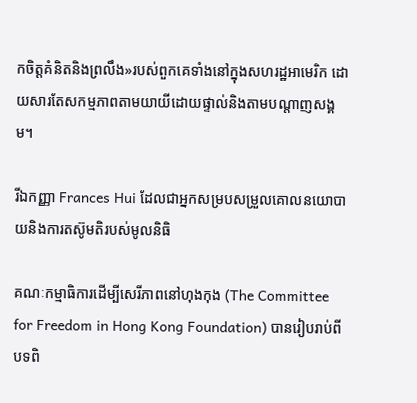កចិត្តគំនិតនិងព្រលឹង»របស់ពួកគេទាំងនៅក្នុងសហរដ្ឋអាមេរិក ដោយសារតែសកម្មភាពតាមយាយីដោយផ្ទាល់និងតាមបណ្តាញសង្គម។

រីឯកញ្ញា Frances Hui ដែលជាអ្នកសម្របសម្រួលគោលនយោបាយនិងការតស៊ូមតិរបស់មូលនិធិ

គណៈកម្មាធិការដើម្បីសេរីភាពនៅហុងកុង (The Committee for Freedom in Hong Kong Foundation) បានរៀបរាប់ពីបទពិ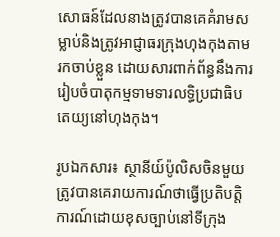សោធន៍ដែលនាងត្រូវបានគេគំរាមសម្លាប់និងត្រូវអាជ្ញាធរក្រុងហុងកុងតាមរកចាប់ខ្លួន ដោយសារពាក់ព័ន្ធនឹងការរៀបចំបាតុកម្មទាមទារលទ្ធិប្រជាធិបតេយ្យនៅហុងកុង។

រូបឯកសារ៖ ស្ថានីយ៍ប៉ូលិសចិនមួយត្រូវបានគេរាយការណ៍ថាធ្វើប្រតិបត្តិការណ៍ដោយខុសច្បាប់នៅទីក្រុង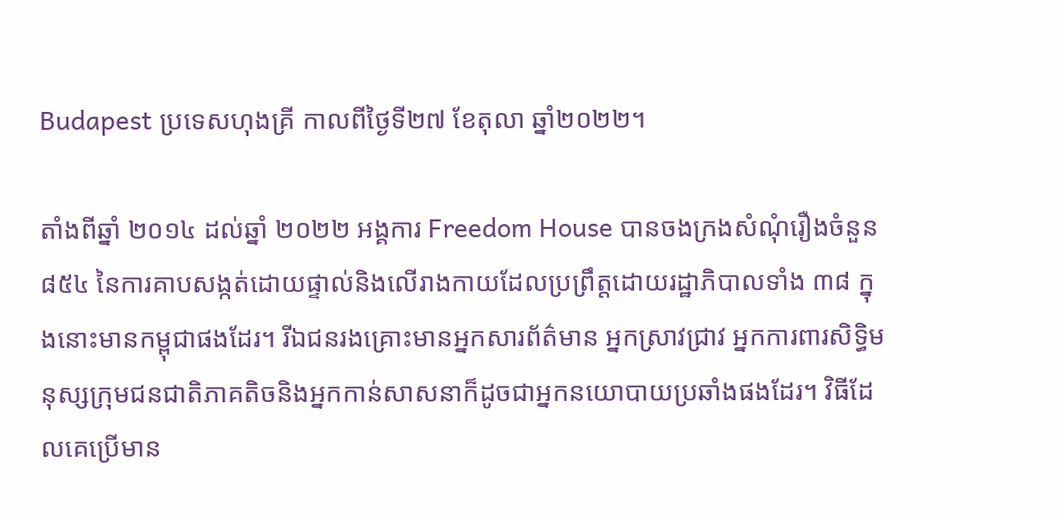Budapest ប្រទេសហុងគ្រី កាលពីថ្ងៃទី២៧ ខែតុលា ឆ្នាំ២០២២។

តាំងពីឆ្នាំ ២០១៤ ដល់ឆ្នាំ ២០២២ អង្គការ Freedom House បានចងក្រងសំណុំរឿងចំនួន ៨៥៤ នៃការគាបសង្កត់ដោយផ្ទាល់និងលើរាងកាយដែលប្រព្រឹត្តដោយរដ្ឋាភិបាលទាំង ៣៨ ក្នុងនោះមានកម្ពុជាផងដែរ។ រីឯជនរងគ្រោះមានអ្នកសារព័ត៌មាន អ្នកស្រាវជ្រាវ អ្នកការពារសិទ្ធិមនុស្សក្រុមជនជាតិភាគតិចនិងអ្នកកាន់សាសនាក៏ដូចជាអ្នកនយោបាយប្រឆាំងផងដែរ។ វិធីដែលគេប្រើមាន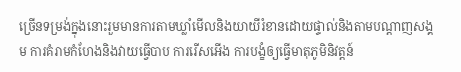ច្រើនទម្រង់ក្នុងនោះរួមមានការតាមឃ្លាំមើលនិងយាយីរំខានដោយផ្ទាល់និងតាមបណ្តាញសង្គម ការគំរាមកំហែងនិងវាយធ្វើបាប ការរើសអើង ការបង្ខំឲ្យធ្វើមាតុភូមិនិវត្តន៍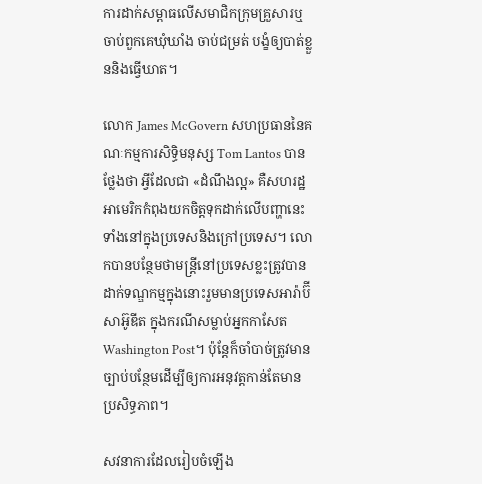ការដាក់សម្ពាធលើសមាជិកក្រុមគ្រួសារឬចាប់ពួកគេឃុំឃាំង ចាប់ជម្រត់ បង្ខំឲ្យបាត់ខ្លួននិងធ្វើឃាត។

លោក James McGovern សហប្រធាននៃគណៈកម្មការសិទ្ធិមនុស្ស Tom Lantos បានថ្លែងថា អ្វីដែលជា «ដំណឹងល្អ» គឺសហរដ្ឋអាមេរិកកំពុងយកចិត្តទុកដាក់លើបញ្ហានេះទាំងនៅក្នុងប្រទេសនិងក្រៅប្រទេស។ លោកបានបន្ថែមថាមន្ត្រីនៅប្រទេសខ្លះត្រូវបានដាក់ទណ្ឌកម្មក្នុងនោះរួមមានប្រទេសអារ៉ាប៊ីសាអ៊ូឌីត ក្នុងករណីសម្លាប់អ្នកកាសែត Washington Post។ ប៉ុន្តែក៏ចាំបាច់ត្រូវមានច្បាប់បន្ថែមដើម្បីឲ្យការអនុវត្តកាន់តែមានប្រសិទ្ធភាព។

សវនាការដែលរៀបចំឡើង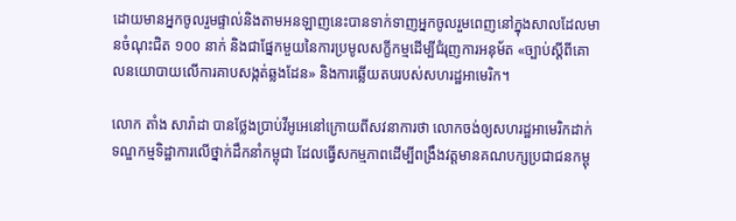ដោយមានអ្នកចូលរួមផ្ទាល់និងតាមអនឡាញនេះបានទាក់ទាញអ្នកចូលរួមពេញនៅក្នុងសាលដែលមានចំណុះជិត ១០០ នាក់ និងជាផ្នែកមួយនៃការប្រមូលសក្ខីកម្មដើម្បីជំរុញការអនុម័ត «ច្បាប់ស្តីពីគោលនយោបាយលើការគាបសង្កត់ឆ្លងដែន» និងការឆ្លើយតបរបស់សហរដ្ឋអាមេរិក។

លោក តាំង សារ៉ាដា បានថ្លែងប្រាប់វីអូអេនៅក្រោយពីសវនាការថា លោកចង់ឲ្យសហរដ្ឋអាមេរិកដាក់ទណ្ឌកម្មទិដ្ឋាការលើថ្នាក់ដឹកនាំកម្ពុជា ដែលធ្វើសកម្មភាពដើម្បីពង្រឹងវត្តមានគណបក្សប្រជាជនកម្ពុ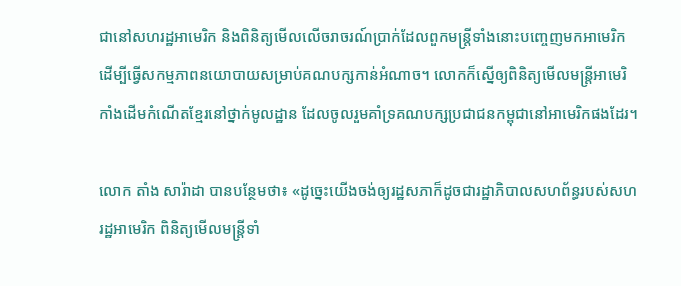ជានៅសហរដ្ឋអាមេរិក និងពិនិត្យមើលលើចរាចរណ៍ប្រាក់ដែលពួកមន្ត្រីទាំងនោះបញ្ចេញមកអាមេរិក ដើម្បីធ្វើសកម្មភាពនយោបាយសម្រាប់គណបក្សកាន់អំណាច។ លោកក៏ស្នើឲ្យពិនិត្យមើលមន្ត្រីអាមេរិកាំងដើមកំណើតខ្មែរនៅថ្នាក់មូលដ្ឋាន ដែលចូលរួមគាំទ្រគណបក្សប្រជាជនកម្ពុជានៅអាមេរិកផងដែរ។

លោក តាំង សារ៉ាដា បានបន្ថែមថា៖ «ដូច្នេះយើងចង់ឲ្យរដ្ឋសភាក៏ដូចជារដ្ឋាភិបាលសហព័ន្ធរបស់សហរដ្ឋអាមេរិក ពិនិត្យមើលមន្ត្រីទាំ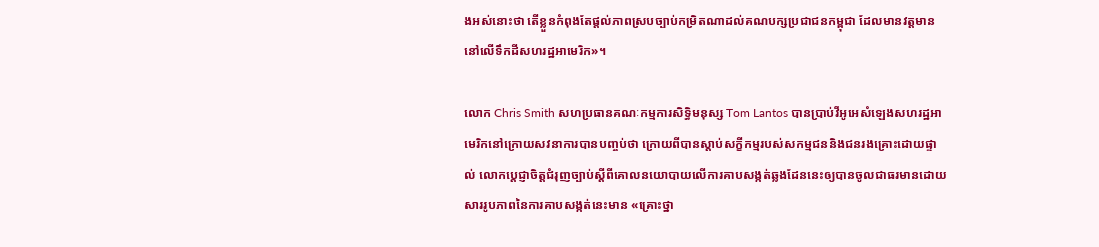ងអស់នោះថា តើខ្លួនកំពុងតែផ្តល់ភាពស្របច្បាប់កម្រិតណាដល់គណបក្សប្រជាជនកម្ពុជា ដែលមានវត្តមាននៅលើទឹកដីសហរដ្ឋអាមេរិក»។

លោក Chris Smith សហប្រធានគណៈកម្មការសិទ្ធិមនុស្ស Tom Lantos បានប្រាប់វីអូអេសំឡេងសហរដ្ឋអាមេរិកនៅក្រោយសវនាការបានបញ្ចប់ថា ក្រោយពីបានស្តាប់សក្ខីកម្មរបស់សកម្មជននិងជនរងគ្រោះដោយផ្ទាល់ លោកប្តេជ្ញាចិត្តជំរុញច្បាប់ស្តីពីគោលនយោបាយលើការគាបសង្កត់ឆ្លងដែននេះឲ្យបានចូលជាធរមានដោយសាររូបភាពនៃការគាបសង្កត់នេះមាន «គ្រោះថ្នា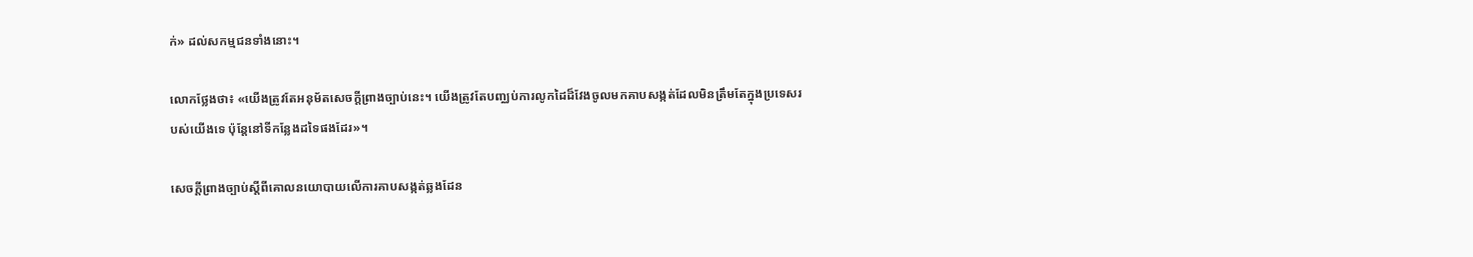ក់» ដល់សកម្មជនទាំងនោះ។

លោកថ្លែងថា៖ «យើងត្រូវតែអនុម័តសេចក្តីព្រាងច្បាប់នេះ។ យើងត្រូវតែបញ្ឈប់ការលូកដៃដ៏វែងចូលមកគាបសង្កត់ដែលមិនត្រឹមតែក្នុងប្រទេសរបស់យើងទេ ប៉ុន្តែនៅទីកន្លែងដទៃផងដែរ»។

សេចក្តីព្រាងច្បាប់ស្តីពីគោលនយោបាយលើការគាបសង្កត់ឆ្លងដែន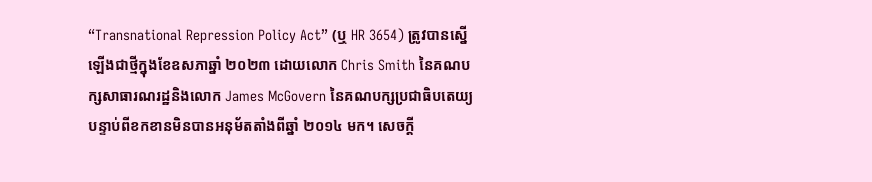“Transnational Repression Policy Act” (ឬ HR 3654) ត្រូវបានស្នើឡើងជាថ្មីក្នុងខែឧសភាឆ្នាំ ២០២៣ ដោយលោក Chris Smith នៃគណបក្សសាធារណរដ្ឋនិងលោក James McGovern នៃគណបក្សប្រជាធិបតេយ្យ បន្ទាប់ពីខកខានមិនបានអនុម័តតាំងពីឆ្នាំ ២០១៤ មក។ សេចក្តី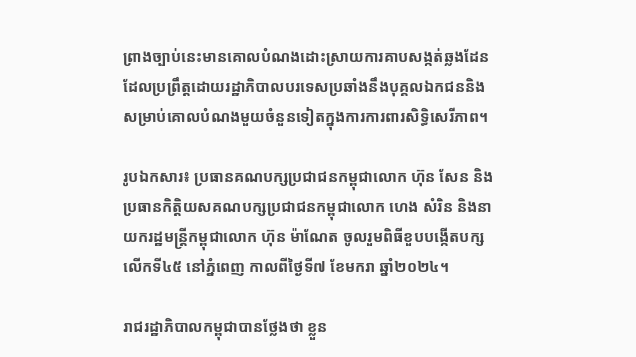ព្រាងច្បាប់នេះមានគោលបំណងដោះស្រាយការគាបសង្កត់ឆ្លងដែន ដែលប្រព្រឹត្តដោយរដ្ឋាភិបាលបរទេសប្រឆាំងនឹងបុគ្គលឯកជននិងសម្រាប់គោលបំណងមួយចំនួនទៀតក្នុងការការពារសិទ្ធិសេរីភាព។

រូបឯកសារ៖ ប្រធានគណបក្សប្រជាជនកម្ពុជាលោក ហ៊ុន សែន និងប្រធានកិត្តិយសគណបក្សប្រជាជនកម្ពុជាលោក ហេង សំរិន និងនាយករដ្ឋមន្ត្រីកម្ពុជាលោក ហ៊ុន ម៉ាណែត ចូលរួមពិធីខួបបង្កើតបក្សលើកទី៤៥ នៅភ្នំពេញ កាលពីថ្ងៃទី៧ ខែមករា ឆ្នាំ២០២៤។

រាជរដ្ឋាភិបាលកម្ពុជាបានថ្លែងថា ខ្លួន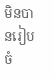មិនបានរៀបចំ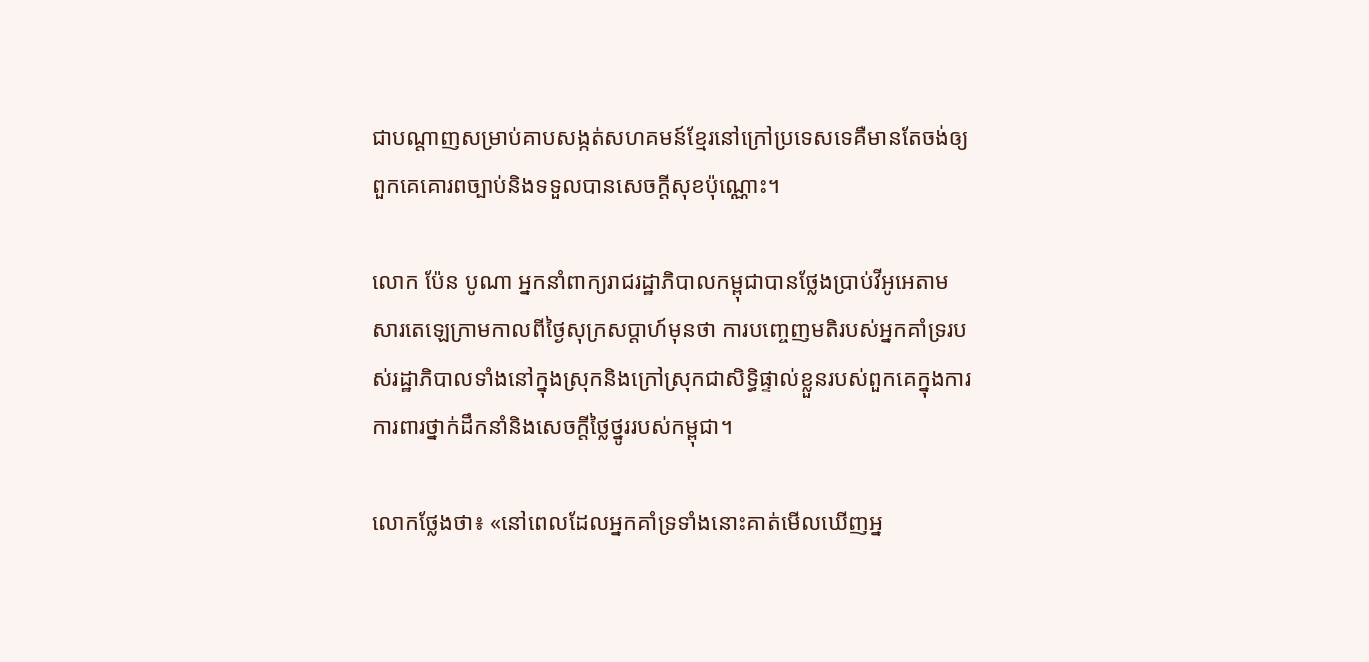ជាបណ្តាញសម្រាប់គាបសង្កត់សហគមន៍ខ្មែរនៅក្រៅប្រទេសទេគឺមានតែចង់ឲ្យពួកគេគោរពច្បាប់និងទទួលបានសេចក្តីសុខប៉ុណ្ណោះ។

លោក ប៉ែន បូណា អ្នកនាំពាក្យរាជរដ្ឋាភិបាលកម្ពុជាបានថ្លែងប្រាប់វីអូអេតាមសារតេឡេក្រាមកាលពីថ្ងៃសុក្រសប្តាហ៍មុនថា ការបញ្ចេញមតិរបស់អ្នកគាំទ្ររបស់រដ្ឋាភិបាលទាំងនៅក្នុងស្រុកនិងក្រៅស្រុកជាសិទ្ធិផ្ទាល់ខ្លួនរបស់ពួកគេក្នុងការការពារថ្នាក់ដឹកនាំនិងសេចក្តីថ្លៃថ្នូររបស់កម្ពុជា។

លោកថ្លែងថា៖ «នៅពេលដែលអ្នកគាំទ្រទាំងនោះគាត់មើលឃើញអ្ន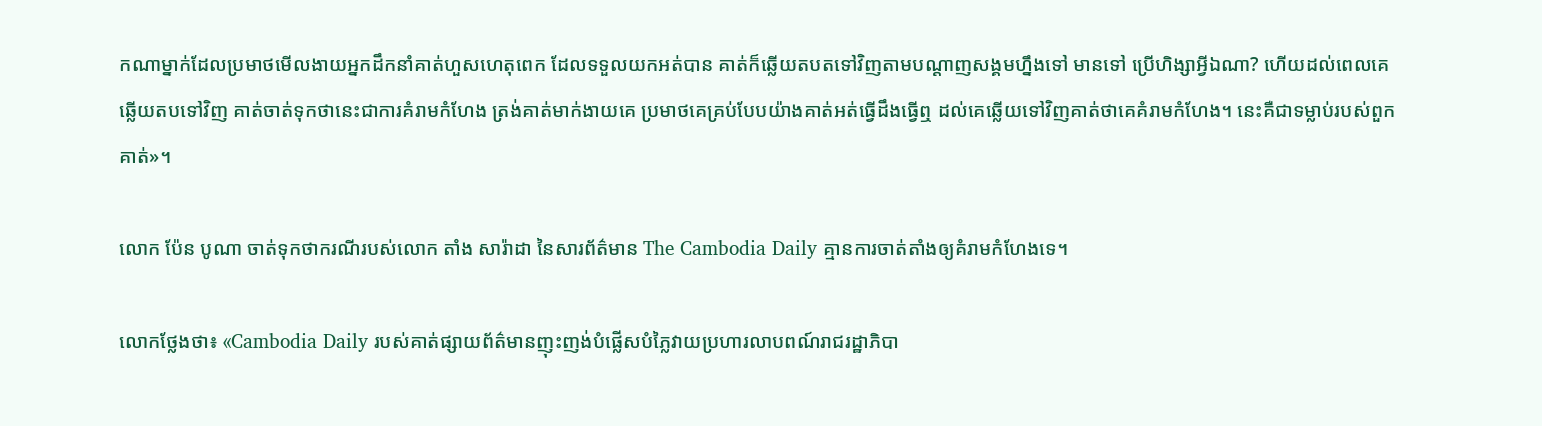កណាម្នាក់ដែលប្រមាថមើលងាយអ្នកដឹកនាំគាត់ហួសហេតុពេក ដែលទទួលយកអត់បាន គាត់ក៏ឆ្លើយតបតទៅវិញតាមបណ្តាញសង្គមហ្នឹងទៅ មានទៅ ប្រើហិង្សាអ្វីឯណា? ហើយដល់ពេលគេឆ្លើយតបទៅវិញ គាត់ចាត់ទុកថានេះជាការគំរាមកំហែង ត្រង់គាត់មាក់ងាយគេ ប្រមាថគេគ្រប់បែបយ៉ាងគាត់អត់ធ្វើដឹងធ្វើឮ ដល់គេឆ្លើយទៅវិញគាត់ថាគេគំរាមកំហែង។ នេះគឺជាទម្លាប់របស់ពួកគាត់»។

លោក ប៉ែន បូណា ចាត់ទុកថាករណីរបស់លោក តាំង សារ៉ាដា នៃសារព័ត៌មាន The Cambodia Daily គ្មានការចាត់តាំងឲ្យគំរាមកំហែងទេ។

លោកថ្លែងថា៖ «Cambodia Daily របស់គាត់ផ្សាយព័ត៌មានញុះញង់បំផ្លើសបំភ្លៃវាយប្រហារលាបពណ៍រាជរដ្ឋាភិបា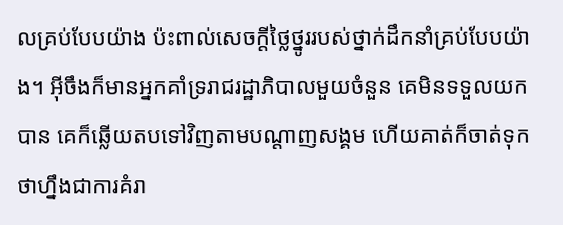លគ្រប់បែបយ៉ាង ប៉ះពាល់សេចក្តីថ្លៃថ្នូររបស់ថ្នាក់ដឹកនាំគ្រប់បែបយ៉ាង។ អ៊ីចឹងក៏មានអ្នកគាំទ្ររាជរដ្ឋាភិបាលមួយចំនួន គេមិនទទួលយកបាន គេក៏ឆ្លើយតបទៅវិញតាមបណ្តាញសង្គម ហើយគាត់ក៏ចាត់ទុកថាហ្នឹងជាការគំរា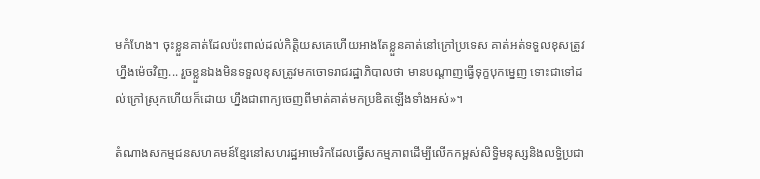មកំហែង។ ចុះខ្លួនគាត់ដែលប៉ះពាល់ដល់កិត្តិយសគេហើយអាងតែខ្លួនគាត់នៅក្រៅប្រទេស គាត់អត់ទទួលខុសត្រូវ ហ្នឹងម៉េចវិញ... រួចខ្លួនឯងមិនទទួលខុសត្រូវមកចោទរាជរដ្ឋាភិបាលថា មានបណ្តាញធ្វើទុក្ខបុកម្នេញ ទោះជាទៅដល់ក្រៅស្រុកហើយក៏ដោយ ហ្នឹងជាពាក្យចេញពីមាត់គាត់មកប្រឌិតឡើងទាំងអស់»។

តំណាងសកម្មជនសហគមន៍ខ្មែរនៅសហរដ្ឋអាមេរិកដែលធ្វើសកម្មភាពដើម្បីលើកកម្ពស់សិទ្ធិមនុស្សនិងលទ្ធិប្រជា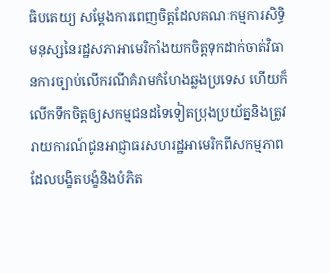ធិបតេយ្យ សម្តែងការពេញចិត្តដែលគណៈកម្មការសិទ្ធិមនុស្សនៃរដ្ឋសភាអាមេរិកាំងយកចិត្តទុកដាក់ចាត់វិធានការច្បាប់លើករណីគំរាមកំហែងឆ្លងប្រទេស ហើយក៏លើកទឹកចិត្តឲ្យសកម្មជនដទៃទៀតប្រុងប្រយ័ត្ននិងត្រូវរាយការណ៍ជូនអាជ្ញាធរសហរដ្ឋអាមេរិកពីសកម្មភាពដែលបង្ខិតបង្ខំនិងបំភិត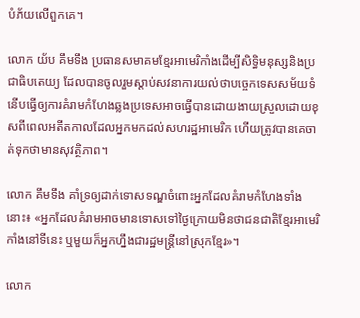បំភ័យលើពួកគេ។

លោក យ័ប គឹមទឹង ប្រធានសមាគមខ្មែរអាមេរិកាំងដើម្បីសិទ្ធិមនុស្សនិងប្រជាធិបតេយ្យ ដែលបានចូលរួមស្តាប់សវនាការយល់ថាបច្ចេកទេសសម័យទំនើបធ្វើឲ្យការគំរាមកំហែងឆ្លងប្រទេសអាចធ្វើបានដោយងាយស្រួលដោយខុសពីពេលអតីតកាលដែលអ្នកមកដល់សហរដ្ឋអាមេរិក ហើយត្រូវបានគេចាត់ទុកថាមានសុវត្ថិភាព។

លោក គឹមទឹង គាំទ្រឲ្យដាក់ទោសទណ្ឌចំពោះអ្នកដែលគំរាមកំហែងទាំងនោះ៖ «អ្នកដែលគំរាមអាចមានទោសទៅថ្ងៃក្រោយមិនថាជនជាតិខ្មែរអាមេរិកាំងនៅទីនេះ ឬមួយក៏អ្នកហ្នឹងជារដ្ឋមន្ត្រីនៅស្រុកខ្មែរ»។

លោក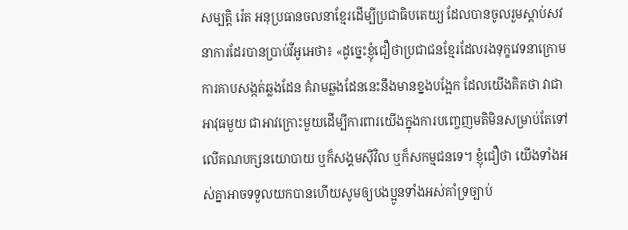សម្បត្តិ រ៉េត អនុប្រធានចលនាខ្មែរដើម្បីប្រជាធិបតេយ្យ ដែលបានចូលរួមស្តាប់សវនាការដែរបានប្រាប់វីអូអេថា៖ «ដូច្នេះខ្ញុំជឿថាប្រជាជនខ្មែរដែលរងទុក្ខវេទនាក្រោមការគាបសង្កត់ឆ្លងដែន គំរាមឆ្លងដែននេះនឹងមានខ្នងបង្អែក ដែលយើងគិតថា វាជាអាវុធមួយ ជាអាវក្រោះមួយដើម្បីការពារយើងក្នុងការបញ្ចេញមតិមិនសម្រាប់តែទៅលើគណបក្សនយោបាយ ឬក៏សង្គមស៊ីវិល ឬក៏សកម្មជនទេ។ ខ្ញុំជឿថា យើងទាំងអស់គ្នាអាចទទួលយកបានហើយសូមឲ្យបងប្អូនទាំងអស់គាំទ្រច្បាប់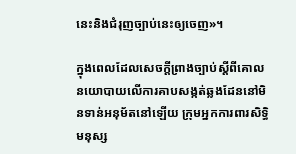នេះនិងជំរុញច្បាប់នេះឲ្យចេញ»។

ក្នុងពេលដែលសេចក្តីព្រាងច្បាប់ស្តីពីគោលនយោបាយលើការគាបសង្កត់ឆ្លងដែននៅមិនទាន់អនុម័តនៅឡើយ ក្រុមអ្នកការពារសិទ្ធិមនុស្ស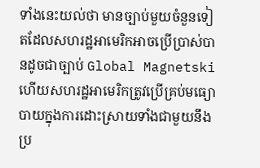ទាំងនេះយល់ថា មានច្បាប់មួយចំនួនទៀតដែលសហរដ្ឋអាមេរិកអាចប្រើប្រាស់បានដូចជាច្បាប់ Global Magnetski ហើយសហរដ្ឋអាមេរិកត្រូវប្រើគ្រប់មធ្យោបាយក្នុងការដោះស្រាយទាំងជាមួយនឹងប្រ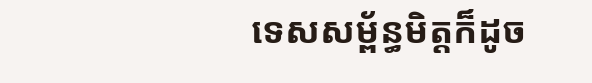ទេសសម្ព័ន្ធមិត្តក៏ដូច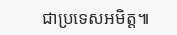ជាប្រទេសអមិត្ត៕